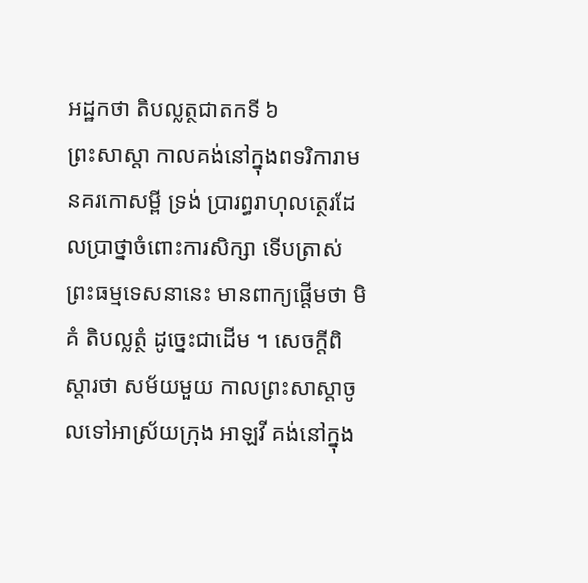អដ្ឋកថា តិបល្លត្ថជាតកទី ៦
ព្រះសាស្តា កាលគង់នៅក្នុងពទរិការាម នគរកោសម្ពី ទ្រង់ ប្រារព្ធរាហុលត្ថេរដែលប្រាថ្នាចំពោះការសិក្សា ទើបត្រាស់ព្រះធម្មទេសនានេះ មានពាក្យផ្តើមថា មិគំ តិបល្លត្ថំ ដូច្នេះជាដើម ។ សេចក្តីពិស្តារថា សម័យមួយ កាលព្រះសាស្តាចូលទៅអាស្រ័យក្រុង អាឡវី គង់នៅក្នុង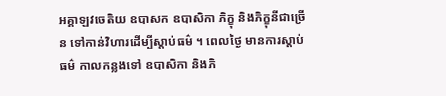អគ្គាឡវចេតិយ ឧបាសក ឧបាសិកា ភិក្ខុ និងភិក្ខុនីជាច្រើន ទៅកាន់វិហារដើម្បីស្តាប់ធម៌ ។ ពេលថ្ងៃ មានការស្តាប់ធម៌ កាលកន្លងទៅ ឧបាសិកា និងភិ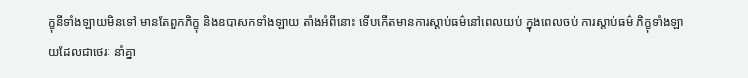ក្ខុនីទាំងឡាយមិនទៅ មានតែពួកភិក្ខុ និងឧបាសកទាំងឡាយ តាំងអំពីនោះ ទើបកើតមានការស្តាប់ធម៌នៅពេលយប់ ក្នុងពេលចប់ ការស្តាប់ធម៌ ភិក្ខុទាំងឡាយដែលជាថេរៈ នាំគ្នា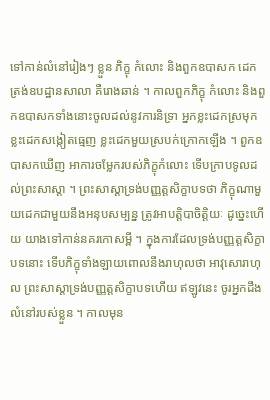ទៅកាន់លំនៅរៀងៗ ខ្លួន ភិក្ខុ កំលោះ និងពួកឧបាសក ដេកត្រង់ឧបដ្ឋានសាលា គឺរោងឆាន់ ។ កាលពួកភិក្ខុ កំលោះ និងពួកឧបាសកទាំងនោះចូលដល់នូវការនិទ្រា អ្នកខ្លះដេកស្រមុក ខ្លះដេកសង្កៀតធ្មេញ ខ្លះដេកមួយស្របក់ក្រោកឡើង ។ ពួកឧបាសកឃើញ អាការចម្លែករបស់ភិក្ខុកំលោះ ទើបក្រាបទូលដល់ព្រះសាស្តា ។ ព្រះសាស្តាទ្រង់បញ្ញត្តសិក្ខាបទថា ភិក្ខុណាមួយដេកជាមួយនឹងអនុបសម្បន្ន ត្រូវអាបត្តិបាចិត្តិយៈ ដូច្នេះហើយ យាងទៅកាន់នគរកោសម្ពី ។ ក្នុងការដែលទ្រង់បញ្ញត្តសិក្ខាបទនោះ ទើបភិក្ខុទាំងឡាយពោលនឹងរាហុលថា អាវុសោរាហុល ព្រះសាស្តាទ្រង់បញ្ញត្តសិក្ខាបទហើយ ឥឡូវនេះ ចូរអ្នកដឹង លំនៅរបស់ខ្លួន ។ កាលមុន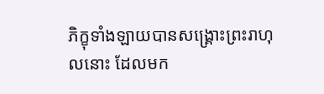ភិក្ខុទាំងឡាយបានសង្គ្រោះព្រះរាហុលនោះ ដែលមក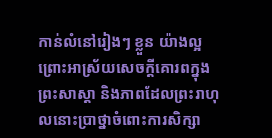កាន់លំនៅរៀងៗ ខ្លួន យ៉ាងល្អ ព្រោះអាស្រ័យសេចក្តីគោរពក្នុង ព្រះសាស្តា និងភាពដែលព្រះរាហុលនោះប្រាថ្នាចំពោះការសិក្សា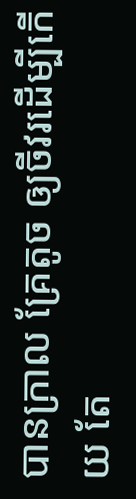បានក្រាល គ្រែតូច ឲ្យចីវរដើម្បីកើយ តែ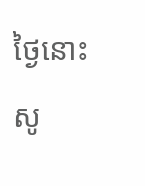ថ្ងៃនោះ សូ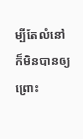ម្បីតែលំនៅ ក៏មិនបានឲ្យ ព្រោះ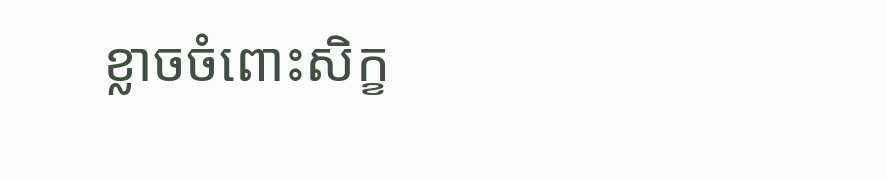ខ្លាចចំពោះសិក្ខ